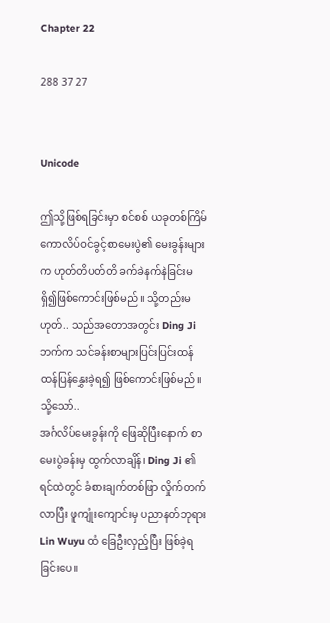Chapter 22

288 37 27


Unicode

ဤသို့ဖြစ်ရခြင်းမှာ စင်စစ် ယခုတစ်ကြိမ် ကောလိပ်ဝင်ခွင့်စာမေးပွဲ၏ မေးခွန်းများက ဟုတ်တိပတ်တိ ခက်ခဲနက်နဲခြင်းမရှိ၍ဖြစ်ကောင်းဖြစ်မည်။ သို့တည်းမဟုတ်.. သည်အတောအတွင်း Ding Ji ဘက်က သင်ခန်းစာများပြင်းပြင်းထန်ထန်ပြန်နွှေးခဲ့ရ၍ ဖြစ်ကောင်းဖြစ်မည်။
သို့သော်..
အင်္ဂလိပ်မေးခွန်းကို ဖြေဆိုပြီးနောက် စာမေးပွဲခန်းမှ ထွက်လာချိန်၊ Ding Ji ၏ရင်ထဲတွင် ခံစားချက်တစ်ဖြာ လှိုက်တက်လာပြီး ဖူကျုံးကျောင်းမှ ပညာနတ်ဘုရား Lin Wuyu ထံ ခြေဦးလှည့်ပြီး ဖြစ်ခဲ့ရခြင်းပေ။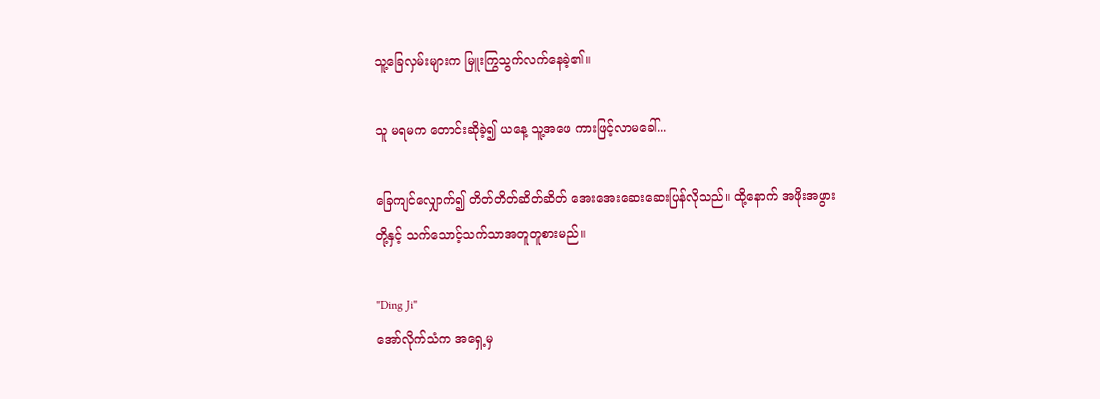သူ့ခြေလှမ်းများက မြူးကြွသွက်လက်နေခဲ့၏။

သူ မရမက တောင်းဆိုခဲ့၍ ယနေ့ သူ့အဖေ ကားဖြင့်လာမခေါ်...

ခြေကျင်လျှောက်၍ တိတ်တိတ်ဆိတ်ဆိတ် အေးအေးဆေးဆေးပြန်လိုသည်။ ထို့နောက် အဖိုးအဖွားတို့နှင့် သက်သောင့်သက်သာအတူတူစားမည်။

"Ding Ji"
အော်လိုက်သံက အရှေ့မှ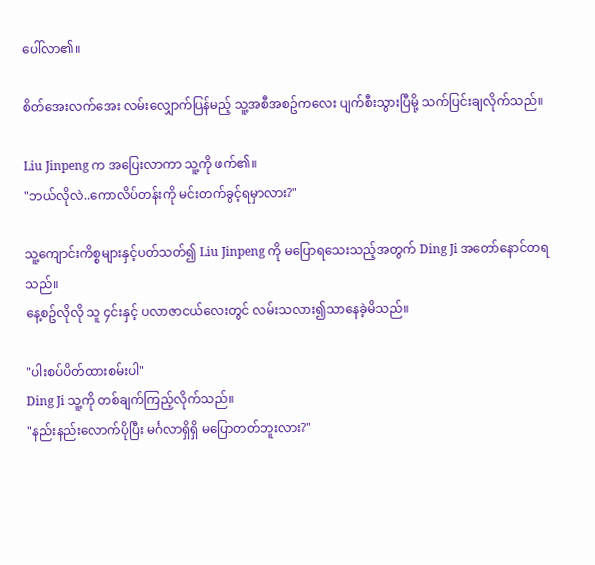ပေါ်လာ၏။

စိတ်အေးလက်အေး လမ်းလျှောက်ပြန်မည့် သူ့အစီအစဥ်ကလေး ပျက်စီးသွားပြီမို့ သက်ပြင်းချလိုက်သည်။

Liu Jinpeng က အပြေးလာကာ သူ့ကို ဖက်၏။
"ဘယ်လိုလဲ..ကောလိပ်တန်းကို မင်းတက်ခွင့်ရမှာလား?"

သူ့ကျောင်းကိစ္စများနှင့်ပတ်သတ်၍ Liu Jinpeng ကို မပြောရသေးသည့်အတွက် Ding Ji အတော်နောင်တရသည်။
နေ့စဥ်လိုလို သူ ၄င်းနှင့် ပလာဇာငယ်လေးတွင် လမ်းသလား၍သာနေခဲ့မိသည်။

"ပါးစပ်ပိတ်ထားစမ်းပါ"
Ding Ji သူ့ကို တစ်ချက်ကြည့်လိုက်သည်။
"နည်းနည်းလောက်ပိုပြီး မင်္ဂလာရှိရှိ မပြောတတ်ဘူးလား?"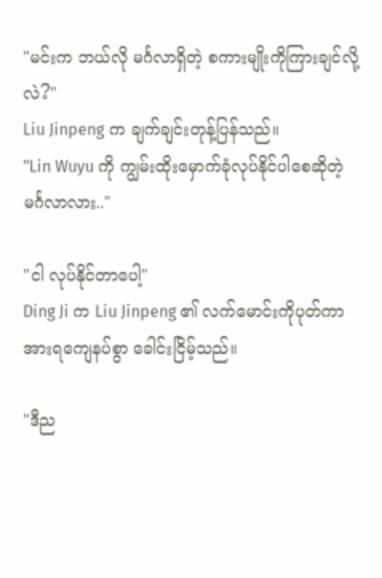"မင်းက ဘယ်လို မင်္ဂလာရှိတဲ့ စကားမျိုးကိုကြားချင်လို့လဲ?"
Liu Jinpeng က ချက်ချင်းတုန့်ပြန်သည်။
"Lin Wuyu ကို ကျွမ်းထိုးမှောက်ခုံလုပ်နိုင်ပါစေဆိုတဲ့ မင်္ဂလာလား.."

"ငါ လုပ်နိုင်တာပေါ့"
Ding Ji က Liu Jinpeng ၏ လက်မောင်းကိုပုတ်ကာ အားရကျေနပ်စွာ ခေါင်းငြိမ့်သည်။

"ဒီည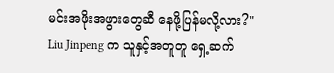မင်းအဖိုးအဖွားတွေဆီ နေဖို့ပြန်မလို့လား?"
Liu Jinpeng က သူနှင့်အတူတူ ရှေ့ဆက်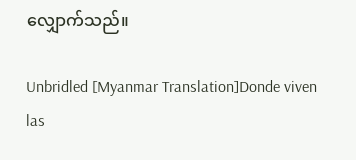လျှောက်သည်။

Unbridled [Myanmar Translation]Donde viven las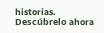historias. Descúbrelo ahora